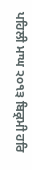ਪਹਿਲੀ ਮਾਘ ੨੦੧੩ ਬਿਕ੍ਰਮੀ ਹਰਿ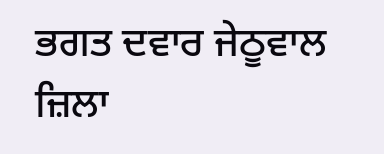ਭਗਤ ਦਵਾਰ ਜੇਠੂਵਾਲ ਜ਼ਿਲਾ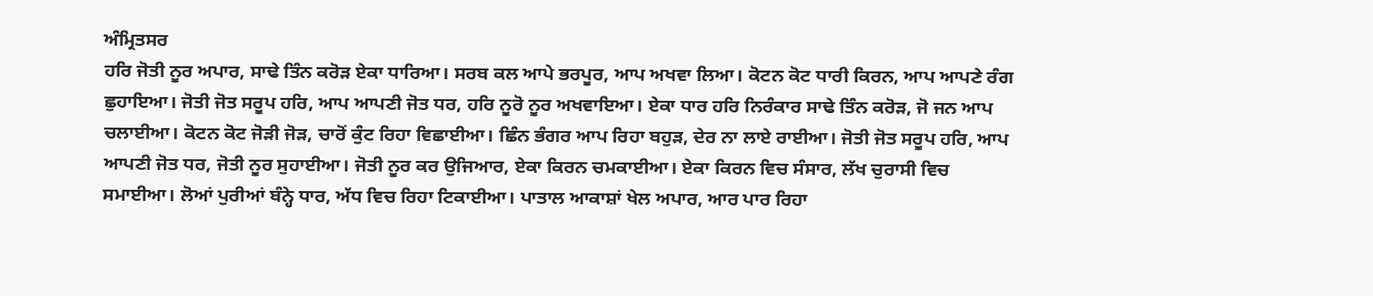ਅੰਮ੍ਰਿਤਸਰ
ਹਰਿ ਜੋਤੀ ਨੂਰ ਅਪਾਰ, ਸਾਢੇ ਤਿੰਨ ਕਰੋੜ ਏਕਾ ਧਾਰਿਆ। ਸਰਬ ਕਲ ਆਪੇ ਭਰਪੂਰ, ਆਪ ਅਖਵਾ ਲਿਆ। ਕੋਟਨ ਕੋਟ ਧਾਰੀ ਕਿਰਨ, ਆਪ ਆਪਣੇ ਰੰਗ ਛੁਹਾਇਆ। ਜੋਤੀ ਜੋਤ ਸਰੂਪ ਹਰਿ, ਆਪ ਆਪਣੀ ਜੋਤ ਧਰ, ਹਰਿ ਨੂਰੋ ਨੂਰ ਅਖਵਾਇਆ। ਏਕਾ ਧਾਰ ਹਰਿ ਨਿਰੰਕਾਰ ਸਾਢੇ ਤਿੰਨ ਕਰੋੜ, ਜੋ ਜਨ ਆਪ ਚਲਾਈਆ। ਕੋਟਨ ਕੋਟ ਜੋੜੀ ਜੋੜ, ਚਾਰੋਂ ਕੁੰਟ ਰਿਹਾ ਵਿਛਾਈਆ। ਛਿੰਨ ਭੰਗਰ ਆਪ ਰਿਹਾ ਬਹੁੜ, ਦੇਰ ਨਾ ਲਾਏ ਰਾਈਆ। ਜੋਤੀ ਜੋਤ ਸਰੂਪ ਹਰਿ, ਆਪ ਆਪਣੀ ਜੋਤ ਧਰ, ਜੋਤੀ ਨੂਰ ਸੁਹਾਈਆ। ਜੋਤੀ ਨੂਰ ਕਰ ਉਜਿਆਰ, ਏਕਾ ਕਿਰਨ ਚਮਕਾਈਆ। ਏਕਾ ਕਿਰਨ ਵਿਚ ਸੰਸਾਰ, ਲੱਖ ਚੁਰਾਸੀ ਵਿਚ ਸਮਾਈਆ। ਲੋਆਂ ਪੁਰੀਆਂ ਬੰਨ੍ਹੇ ਧਾਰ, ਅੱਧ ਵਿਚ ਰਿਹਾ ਟਿਕਾਈਆ। ਪਾਤਾਲ ਆਕਾਸ਼ਾਂ ਖੇਲ ਅਪਾਰ, ਆਰ ਪਾਰ ਰਿਹਾ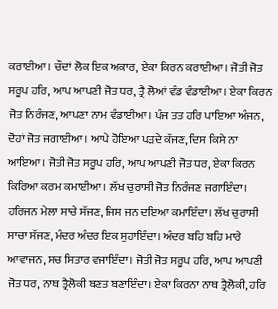ਕਰਾਈਆ। ਚੌਦਾਂ ਲੋਕ ਇਕ ਅਕਾਰ, ਏਕਾ ਕਿਰਨ ਕਰਾਈਆ। ਜੋਤੀ ਜੋਤ ਸਰੂਪ ਹਰਿ, ਆਪ ਆਪਣੀ ਜੋਤ ਧਰ, ਤ੍ਰੈ ਲੋਆਂ ਵੰਡ ਵੰਡਾਈਆ। ਏਕਾ ਕਿਰਨ ਜੋਤ ਨਿਰੰਜਣ, ਆਪਣਾ ਨਾਮ ਵੰਡਾਈਆ। ਪੰਜ ਤਤ ਹਰਿ ਪਾਇਆ ਅੰਜਨ, ਦੋਹਾਂ ਜੋਤ ਜਗਾਈਆ। ਆਪੇ ਹੋਇਆ ਪੜਦੇ ਕੱਜਣ, ਦਿਸ ਕਿਸੇ ਨਾ ਆਇਆ। ਜੋਤੀ ਜੋਤ ਸਰੂਪ ਹਰਿ, ਆਪ ਆਪਣੀ ਜੋਤ ਧਰ, ਏਕਾ ਕਿਰਨ ਕਿਰਿਆ ਕਰਮ ਕਮਾਈਆ। ਲੱਖ ਚੁਰਾਸੀ ਜੋਤ ਨਿਰੰਜਣ ਜਗਾਇੰਦਾ। ਹਰਿਜਨ ਮੇਲਾ ਸਾਚੇ ਸੱਜਣ, ਜਿਸ ਜਨ ਦਇਆ ਕਮਾਇੰਦਾ। ਲੱਖ ਚੁਰਾਸੀ ਸਾਚਾ ਸੱਜਣ, ਮੰਦਰ ਅੰਦਰ ਇਕ ਸੁਹਾਇੰਦਾ। ਅੰਦਰ ਬਹਿ ਬਹਿ ਮਾਰੇ ਆਵਾਜਨ, ਸਚ ਸਿਤਾਰ ਵਜਾਇੰਦਾ। ਜੋਤੀ ਜੋਤ ਸਰੂਪ ਹਰਿ, ਆਪ ਆਪਣੀ ਜੋਤ ਧਰ, ਨਾਥ ਤ੍ਰੈਲੋਕੀ ਬਣਤ ਬਣਾਇੰਦਾ। ਏਕਾ ਕਿਰਨਾ ਨਾਥ ਤ੍ਰੈਲੋਕੀ, ਹਰਿ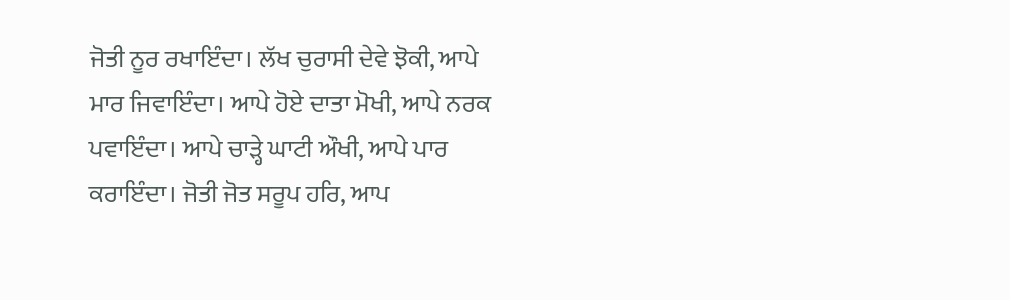ਜੋਤੀ ਨੂਰ ਰਖਾਇੰਦਾ। ਲੱਖ ਚੁਰਾਸੀ ਦੇਵੇ ਝੋਕੀ, ਆਪੇ ਮਾਰ ਜਿਵਾਇੰਦਾ। ਆਪੇ ਹੋਏ ਦਾਤਾ ਮੋਖੀ, ਆਪੇ ਨਰਕ ਪਵਾਇੰਦਾ। ਆਪੇ ਚਾੜ੍ਹੇ ਘਾਟੀ ਔਖੀ, ਆਪੇ ਪਾਰ ਕਰਾਇੰਦਾ। ਜੋਤੀ ਜੋਤ ਸਰੂਪ ਹਰਿ, ਆਪ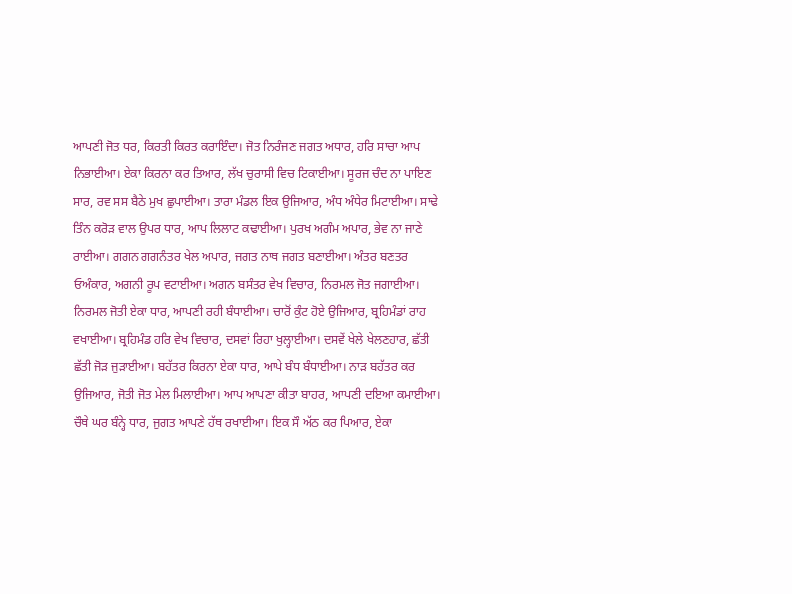ਆਪਣੀ ਜੋਤ ਧਰ, ਕਿਰਤੀ ਕਿਰਤ ਕਰਾਇੰਦਾ। ਜੋਤ ਨਿਰੰਜਣ ਜਗਤ ਅਧਾਰ, ਹਰਿ ਸਾਚਾ ਆਪ ਨਿਭਾਈਆ। ਏਕਾ ਕਿਰਨਾ ਕਰ ਤਿਆਰ, ਲੱਖ ਚੁਰਾਸੀ ਵਿਚ ਟਿਕਾਈਆ। ਸੂਰਜ ਚੰਦ ਨਾ ਪਾਇਣ ਸਾਰ, ਰਵ ਸਸ ਬੈਠੇ ਮੁਖ ਛੁਪਾਈਆ। ਤਾਰਾ ਮੰਡਲ ਇਕ ਉਜਿਆਰ, ਅੰਧ ਅੰਧੇਰ ਮਿਟਾਈਆ। ਸਾਢੇ ਤਿੰਨ ਕਰੋੜ ਵਾਲ ਉਪਰ ਧਾਰ, ਆਪ ਲਿਲਾਟ ਕਢਾਈਆ। ਪੁਰਖ ਅਗੰਮ ਅਪਾਰ, ਭੇਵ ਨਾ ਜਾਣੇ ਰਾਈਆ। ਗਗਨ ਗਗਨੰਤਰ ਖੇਲ ਅਪਾਰ, ਜਗਤ ਨਾਥ ਜਗਤ ਬਣਾਈਆ। ਅੰਤਰ ਬਣਤਰ ਓਅੰਕਾਰ, ਅਗਨੀ ਰੂਪ ਵਟਾਈਆ। ਅਗਨ ਬਸੰਤਰ ਵੇਖ ਵਿਚਾਰ, ਨਿਰਮਲ ਜੋਤ ਜਗਾਈਆ। ਨਿਰਮਲ ਜੋਤੀ ਏਕਾ ਧਾਰ, ਆਪਣੀ ਰਹੀ ਬੰਧਾਈਆ। ਚਾਰੋਂ ਕੁੰਟ ਹੋਏ ਉਜਿਆਰ, ਬ੍ਰਹਿਮੰਡਾਂ ਰਾਹ ਵਖਾਈਆ। ਬ੍ਰਹਿਮੰਡ ਹਰਿ ਵੇਖ ਵਿਚਾਰ, ਦਸਵਾਂ ਰਿਹਾ ਖੁਲ੍ਹਾਈਆ। ਦਸਵੇਂ ਖੇਲੇ ਖੇਲਣਹਾਰ, ਛੱਤੀ ਛੱਤੀ ਜੋੜ ਜੁੜਾਈਆ। ਬਹੱਤਰ ਕਿਰਨਾ ਏਕਾ ਧਾਰ, ਆਪੇ ਬੰਧ ਬੰਧਾਈਆ। ਨਾੜ ਬਹੱਤਰ ਕਰ ਉਜਿਆਰ, ਜੋਤੀ ਜੋਤ ਮੇਲ ਮਿਲਾਈਆ। ਆਪ ਆਪਣਾ ਕੀਤਾ ਬਾਹਰ, ਆਪਣੀ ਦਇਆ ਕਮਾਈਆ। ਚੌਥੇ ਘਰ ਬੰਨ੍ਹੇ ਧਾਰ, ਜੁਗਤ ਆਪਣੇ ਹੱਥ ਰਖਾਈਆ। ਇਕ ਸੌ ਅੱਠ ਕਰ ਪਿਆਰ, ਏਕਾ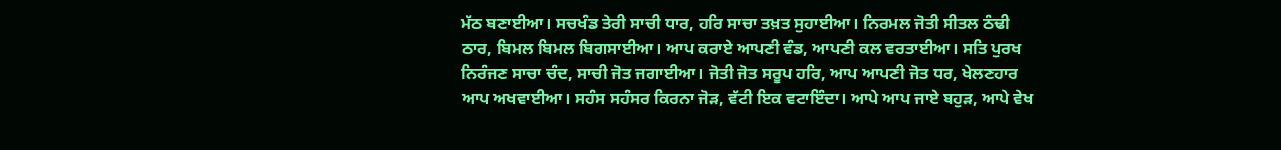ਮੱਠ ਬਣਾਈਆ। ਸਚਖੰਡ ਤੇਰੀ ਸਾਚੀ ਧਾਰ, ਹਰਿ ਸਾਚਾ ਤਖ਼ਤ ਸੁਹਾਈਆ। ਨਿਰਮਲ ਜੋਤੀ ਸੀਤਲ ਠੰਢੀ ਠਾਰ, ਬਿਮਲ ਬਿਮਲ ਬਿਗਸਾਈਆ। ਆਪ ਕਰਾਏ ਆਪਣੀ ਵੰਡ, ਆਪਣੀ ਕਲ ਵਰਤਾਈਆ। ਸਤਿ ਪੁਰਖ ਨਿਰੰਜਣ ਸਾਚਾ ਚੰਦ, ਸਾਚੀ ਜੋਤ ਜਗਾਈਆ। ਜੋਤੀ ਜੋਤ ਸਰੂਪ ਹਰਿ, ਆਪ ਆਪਣੀ ਜੋਤ ਧਰ, ਖੇਲਣਹਾਰ ਆਪ ਅਖਵਾਈਆ। ਸਹੰਸ ਸਹੰਸਰ ਕਿਰਨਾ ਜੋੜ, ਵੱਟੀ ਇਕ ਵਟਾਇੰਦਾ। ਆਪੇ ਆਪ ਜਾਏ ਬਹੁੜ, ਆਪੇ ਵੇਖ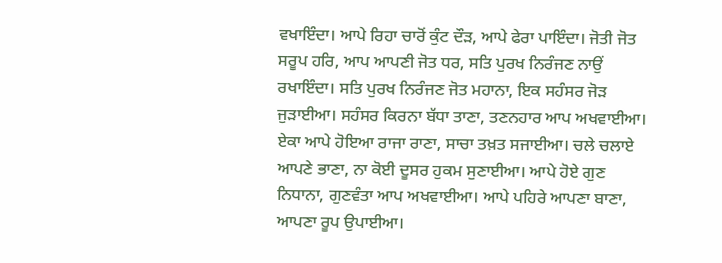ਵਖਾਇੰਦਾ। ਆਪੇ ਰਿਹਾ ਚਾਰੋਂ ਕੁੰਟ ਦੌੜ, ਆਪੇ ਫੇਰਾ ਪਾਇੰਦਾ। ਜੋਤੀ ਜੋਤ ਸਰੂਪ ਹਰਿ, ਆਪ ਆਪਣੀ ਜੋਤ ਧਰ, ਸਤਿ ਪੁਰਖ ਨਿਰੰਜਣ ਨਾਉਂ ਰਖਾਇੰਦਾ। ਸਤਿ ਪੁਰਖ ਨਿਰੰਜਣ ਜੋਤ ਮਹਾਨਾ, ਇਕ ਸਹੰਸਰ ਜੋੜ ਜੁੜਾਈਆ। ਸਹੰਸਰ ਕਿਰਨਾ ਬੱਧਾ ਤਾਣਾ, ਤਣਨਹਾਰ ਆਪ ਅਖਵਾਈਆ। ਏਕਾ ਆਪੇ ਹੋਇਆ ਰਾਜਾ ਰਾਣਾ, ਸਾਚਾ ਤਖ਼ਤ ਸਜਾਈਆ। ਚਲੇ ਚਲਾਏ ਆਪਣੇ ਭਾਣਾ, ਨਾ ਕੋਈ ਦੂਸਰ ਹੁਕਮ ਸੁਣਾਈਆ। ਆਪੇ ਹੋਏ ਗੁਣ ਨਿਧਾਨਾ, ਗੁਣਵੰਤਾ ਆਪ ਅਖਵਾਈਆ। ਆਪੇ ਪਹਿਰੇ ਆਪਣਾ ਬਾਣਾ, ਆਪਣਾ ਰੂਪ ਉਪਾਈਆ।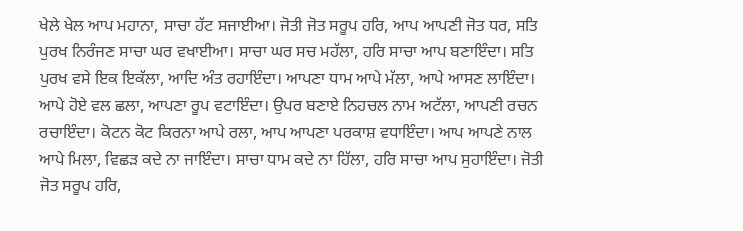ਖੇਲੇ ਖੇਲ ਆਪ ਮਹਾਨਾ, ਸਾਚਾ ਹੱਟ ਸਜਾਈਆ। ਜੋਤੀ ਜੋਤ ਸਰੂਪ ਹਰਿ, ਆਪ ਆਪਣੀ ਜੋਤ ਧਰ, ਸਤਿ ਪੁਰਖ ਨਿਰੰਜਣ ਸਾਚਾ ਘਰ ਵਖਾਈਆ। ਸਾਚਾ ਘਰ ਸਚ ਮਹੱਲਾ, ਹਰਿ ਸਾਚਾ ਆਪ ਬਣਾਇੰਦਾ। ਸਤਿ ਪੁਰਖ ਵਸੇ ਇਕ ਇਕੱਲਾ, ਆਦਿ ਅੰਤ ਰਹਾਇੰਦਾ। ਆਪਣਾ ਧਾਮ ਆਪੇ ਮੱਲਾ, ਆਪੇ ਆਸਣ ਲਾਇੰਦਾ। ਆਪੇ ਹੋਏ ਵਲ ਛਲਾ, ਆਪਣਾ ਰੂਪ ਵਟਾਇੰਦਾ। ਉਪਰ ਬਣਾਏ ਨਿਹਚਲ ਨਾਮ ਅਟੱਲਾ, ਆਪਣੀ ਰਚਨ ਰਚਾਇੰਦਾ। ਕੋਟਨ ਕੋਟ ਕਿਰਨਾ ਆਪੇ ਰਲਾ, ਆਪ ਆਪਣਾ ਪਰਕਾਸ਼ ਵਧਾਇੰਦਾ। ਆਪ ਆਪਣੇ ਨਾਲ ਆਪੇ ਮਿਲਾ, ਵਿਛੜ ਕਦੇ ਨਾ ਜਾਇੰਦਾ। ਸਾਚਾ ਧਾਮ ਕਦੇ ਨਾ ਹਿੱਲਾ, ਹਰਿ ਸਾਚਾ ਆਪ ਸੁਹਾਇੰਦਾ। ਜੋਤੀ ਜੋਤ ਸਰੂਪ ਹਰਿ,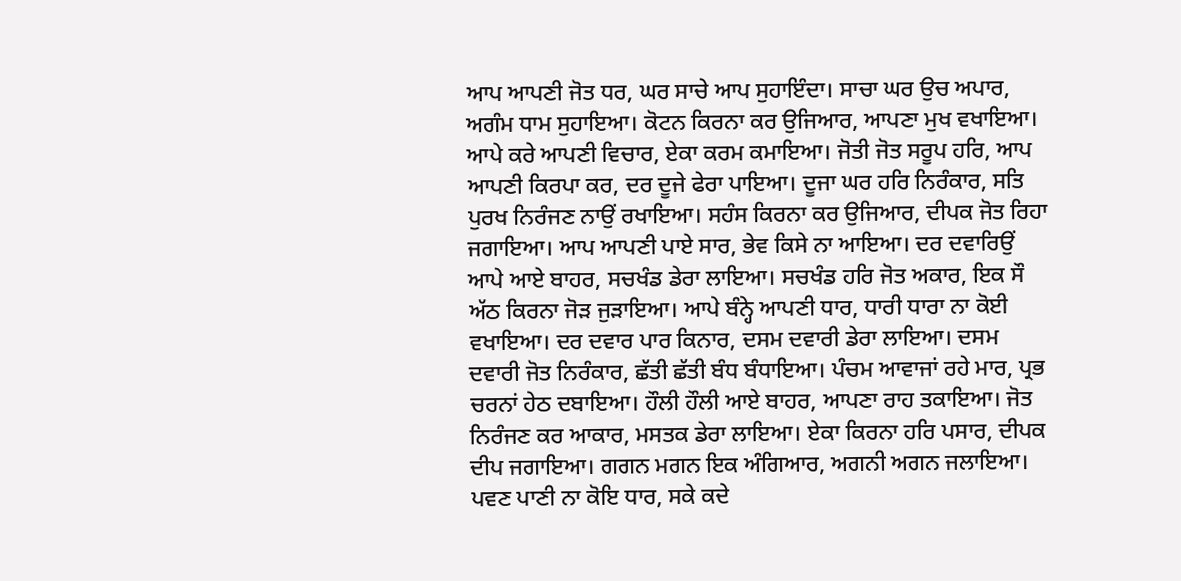ਆਪ ਆਪਣੀ ਜੋਤ ਧਰ, ਘਰ ਸਾਚੇ ਆਪ ਸੁਹਾਇੰਦਾ। ਸਾਚਾ ਘਰ ਉਚ ਅਪਾਰ, ਅਗੰਮ ਧਾਮ ਸੁਹਾਇਆ। ਕੋਟਨ ਕਿਰਨਾ ਕਰ ਉਜਿਆਰ, ਆਪਣਾ ਮੁਖ ਵਖਾਇਆ। ਆਪੇ ਕਰੇ ਆਪਣੀ ਵਿਚਾਰ, ਏਕਾ ਕਰਮ ਕਮਾਇਆ। ਜੋਤੀ ਜੋਤ ਸਰੂਪ ਹਰਿ, ਆਪ ਆਪਣੀ ਕਿਰਪਾ ਕਰ, ਦਰ ਦੂਜੇ ਫੇਰਾ ਪਾਇਆ। ਦੂਜਾ ਘਰ ਹਰਿ ਨਿਰੰਕਾਰ, ਸਤਿ ਪੁਰਖ ਨਿਰੰਜਣ ਨਾਉਂ ਰਖਾਇਆ। ਸਹੰਸ ਕਿਰਨਾ ਕਰ ਉਜਿਆਰ, ਦੀਪਕ ਜੋਤ ਰਿਹਾ ਜਗਾਇਆ। ਆਪ ਆਪਣੀ ਪਾਏ ਸਾਰ, ਭੇਵ ਕਿਸੇ ਨਾ ਆਇਆ। ਦਰ ਦਵਾਰਿਉਂ ਆਪੇ ਆਏ ਬਾਹਰ, ਸਚਖੰਡ ਡੇਰਾ ਲਾਇਆ। ਸਚਖੰਡ ਹਰਿ ਜੋਤ ਅਕਾਰ, ਇਕ ਸੌ ਅੱਠ ਕਿਰਨਾ ਜੋੜ ਜੁੜਾਇਆ। ਆਪੇ ਬੰਨ੍ਹੇ ਆਪਣੀ ਧਾਰ, ਧਾਰੀ ਧਾਰਾ ਨਾ ਕੋਈ ਵਖਾਇਆ। ਦਰ ਦਵਾਰ ਪਾਰ ਕਿਨਾਰ, ਦਸਮ ਦਵਾਰੀ ਡੇਰਾ ਲਾਇਆ। ਦਸਮ ਦਵਾਰੀ ਜੋਤ ਨਿਰੰਕਾਰ, ਛੱਤੀ ਛੱਤੀ ਬੰਧ ਬੰਧਾਇਆ। ਪੰਚਮ ਆਵਾਜਾਂ ਰਹੇ ਮਾਰ, ਪ੍ਰਭ ਚਰਨਾਂ ਹੇਠ ਦਬਾਇਆ। ਹੌਲੀ ਹੌਲੀ ਆਏ ਬਾਹਰ, ਆਪਣਾ ਰਾਹ ਤਕਾਇਆ। ਜੋਤ ਨਿਰੰਜਣ ਕਰ ਆਕਾਰ, ਮਸਤਕ ਡੇਰਾ ਲਾਇਆ। ਏਕਾ ਕਿਰਨਾ ਹਰਿ ਪਸਾਰ, ਦੀਪਕ ਦੀਪ ਜਗਾਇਆ। ਗਗਨ ਮਗਨ ਇਕ ਅੰਗਿਆਰ, ਅਗਨੀ ਅਗਨ ਜਲਾਇਆ। ਪਵਣ ਪਾਣੀ ਨਾ ਕੋਇ ਧਾਰ, ਸਕੇ ਕਦੇ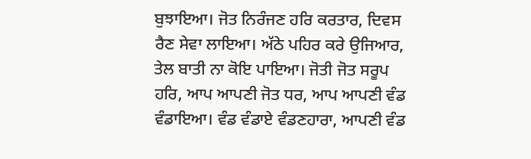ਬੁਝਾਇਆ। ਜੋਤ ਨਿਰੰਜਣ ਹਰਿ ਕਰਤਾਰ, ਦਿਵਸ ਰੈਣ ਸੇਵਾ ਲਾਇਆ। ਅੱਠੇ ਪਹਿਰ ਕਰੇ ਉਜਿਆਰ, ਤੇਲ ਬਾਤੀ ਨਾ ਕੋਇ ਪਾਇਆ। ਜੋਤੀ ਜੋਤ ਸਰੂਪ ਹਰਿ, ਆਪ ਆਪਣੀ ਜੋਤ ਧਰ, ਆਪ ਆਪਣੀ ਵੰਡ ਵੰਡਾਇਆ। ਵੰਡ ਵੰਡਾਏ ਵੰਡਣਹਾਰਾ, ਆਪਣੀ ਵੰਡ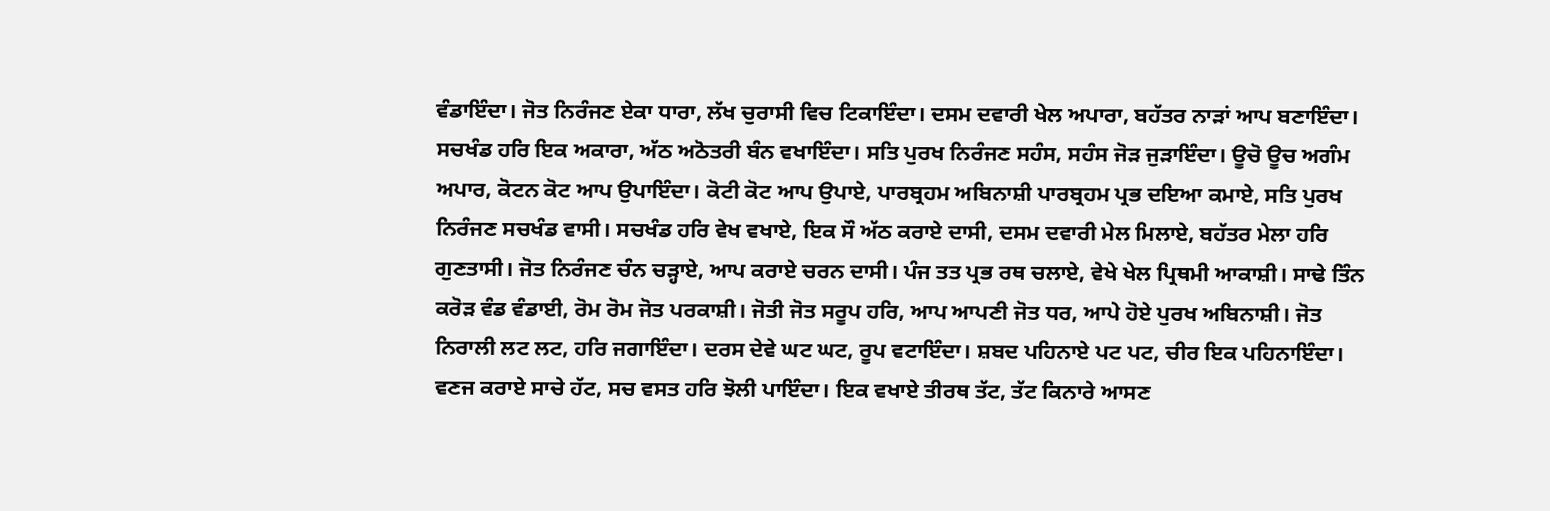ਵੰਡਾਇੰਦਾ। ਜੋਤ ਨਿਰੰਜਣ ਏਕਾ ਧਾਰਾ, ਲੱਖ ਚੁਰਾਸੀ ਵਿਚ ਟਿਕਾਇੰਦਾ। ਦਸਮ ਦਵਾਰੀ ਖੇਲ ਅਪਾਰਾ, ਬਹੱਤਰ ਨਾੜਾਂ ਆਪ ਬਣਾਇੰਦਾ। ਸਚਖੰਡ ਹਰਿ ਇਕ ਅਕਾਰਾ, ਅੱਠ ਅਠੋਤਰੀ ਬੰਨ ਵਖਾਇੰਦਾ। ਸਤਿ ਪੁਰਖ ਨਿਰੰਜਣ ਸਹੰਸ, ਸਹੰਸ ਜੋੜ ਜੁੜਾਇੰਦਾ। ਊਚੋ ਊਚ ਅਗੰਮ ਅਪਾਰ, ਕੋਟਨ ਕੋਟ ਆਪ ਉਪਾਇੰਦਾ। ਕੋਟੀ ਕੋਟ ਆਪ ਉਪਾਏ, ਪਾਰਬ੍ਰਹਮ ਅਬਿਨਾਸ਼ੀ ਪਾਰਬ੍ਰਹਮ ਪ੍ਰਭ ਦਇਆ ਕਮਾਏ, ਸਤਿ ਪੁਰਖ ਨਿਰੰਜਣ ਸਚਖੰਡ ਵਾਸੀ। ਸਚਖੰਡ ਹਰਿ ਵੇਖ ਵਖਾਏ, ਇਕ ਸੌ ਅੱਠ ਕਰਾਏ ਦਾਸੀ, ਦਸਮ ਦਵਾਰੀ ਮੇਲ ਮਿਲਾਏ, ਬਹੱਤਰ ਮੇਲਾ ਹਰਿ ਗੁਣਤਾਸੀ। ਜੋਤ ਨਿਰੰਜਣ ਚੰਨ ਚੜ੍ਹਾਏ, ਆਪ ਕਰਾਏ ਚਰਨ ਦਾਸੀ। ਪੰਜ ਤਤ ਪ੍ਰਭ ਰਥ ਚਲਾਏ, ਵੇਖੇ ਖੇਲ ਪ੍ਰਿਥਮੀ ਆਕਾਸ਼ੀ। ਸਾਢੇ ਤਿੰਨ ਕਰੋੜ ਵੰਡ ਵੰਡਾਈ, ਰੋਮ ਰੋਮ ਜੋਤ ਪਰਕਾਸ਼ੀ। ਜੋਤੀ ਜੋਤ ਸਰੂਪ ਹਰਿ, ਆਪ ਆਪਣੀ ਜੋਤ ਧਰ, ਆਪੇ ਹੋਏ ਪੁਰਖ ਅਬਿਨਾਸ਼ੀ। ਜੋਤ ਨਿਰਾਲੀ ਲਟ ਲਟ, ਹਰਿ ਜਗਾਇੰਦਾ। ਦਰਸ ਦੇਵੇ ਘਟ ਘਟ, ਰੂਪ ਵਟਾਇੰਦਾ। ਸ਼ਬਦ ਪਹਿਨਾਏ ਪਟ ਪਟ, ਚੀਰ ਇਕ ਪਹਿਨਾਇੰਦਾ। ਵਣਜ ਕਰਾਏ ਸਾਚੇ ਹੱਟ, ਸਚ ਵਸਤ ਹਰਿ ਝੋਲੀ ਪਾਇੰਦਾ। ਇਕ ਵਖਾਏ ਤੀਰਥ ਤੱਟ, ਤੱਟ ਕਿਨਾਰੇ ਆਸਣ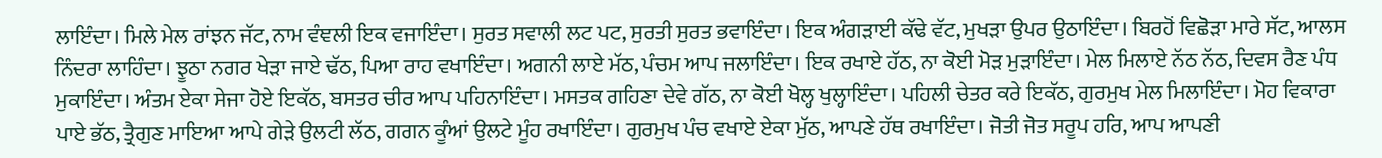ਲਾਇੰਦਾ। ਮਿਲੇ ਮੇਲ ਰਾਂਝਨ ਜੱਟ, ਨਾਮ ਵੰਞਲੀ ਇਕ ਵਜਾਇੰਦਾ। ਸੁਰਤ ਸਵਾਲੀ ਲਟ ਪਟ, ਸੁਰਤੀ ਸੁਰਤ ਭਵਾਇੰਦਾ। ਇਕ ਅੰਗੜਾਈ ਕੱਢੇ ਵੱਟ, ਮੁਖੜਾ ਉਪਰ ਉਠਾਇੰਦਾ। ਬਿਰਹੋਂ ਵਿਛੋੜਾ ਮਾਰੇ ਸੱਟ, ਆਲਸ ਨਿੰਦਰਾ ਲਾਹਿੰਦਾ। ਝੂਠਾ ਨਗਰ ਖੇੜਾ ਜਾਏ ਢੱਠ, ਪਿਆ ਰਾਹ ਵਖਾਇੰਦਾ। ਅਗਨੀ ਲਾਏ ਮੱਠ, ਪੰਚਮ ਆਪ ਜਲਾਇੰਦਾ। ਇਕ ਰਖਾਏ ਹੱਠ, ਨਾ ਕੋਈ ਮੋੜ ਮੁੜਾਇੰਦਾ। ਮੇਲ ਮਿਲਾਏ ਨੱਠ ਨੱਠ, ਦਿਵਸ ਰੈਣ ਪੰਧ ਮੁਕਾਇੰਦਾ। ਅੰਤਮ ਏਕਾ ਸੇਜਾ ਹੋਏ ਇਕੱਠ, ਬਸਤਰ ਚੀਰ ਆਪ ਪਹਿਨਾਇੰਦਾ। ਮਸਤਕ ਗਹਿਣਾ ਦੇਵੇ ਗੱਠ, ਨਾ ਕੋਈ ਖੋਲ੍ਹ ਖੁਲ੍ਹਾਇੰਦਾ। ਪਹਿਲੀ ਚੇਤਰ ਕਰੇ ਇਕੱਠ, ਗੁਰਮੁਖ ਮੇਲ ਮਿਲਾਇੰਦਾ। ਮੋਹ ਵਿਕਾਰਾ ਪਾਏ ਭੱਠ, ਤ੍ਰੈਗੁਣ ਮਾਇਆ ਆਪੇ ਗੇੜੇ ਉਲਟੀ ਲੱਠ, ਗਗਨ ਕੂੰਆਂ ਉਲਟੇ ਮੂੰਹ ਰਖਾਇੰਦਾ। ਗੁਰਮੁਖ ਪੰਚ ਵਖਾਏ ਏਕਾ ਮੁੱਠ, ਆਪਣੇ ਹੱਥ ਰਖਾਇੰਦਾ। ਜੋਤੀ ਜੋਤ ਸਰੂਪ ਹਰਿ, ਆਪ ਆਪਣੀ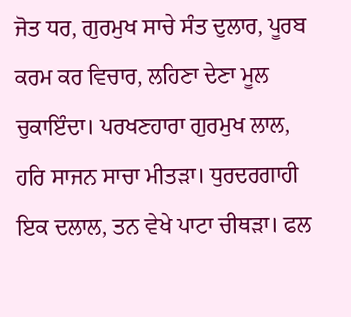ਜੋਤ ਧਰ, ਗੁਰਮੁਖ ਸਾਚੇ ਸੰਤ ਦੁਲਾਰ, ਪੂਰਬ ਕਰਮ ਕਰ ਵਿਚਾਰ, ਲਹਿਣਾ ਦੇਣਾ ਮੂਲ ਚੁਕਾਇੰਦਾ। ਪਰਖਣਹਾਰਾ ਗੁਰਮੁਖ ਲਾਲ, ਹਰਿ ਸਾਜਨ ਸਾਚਾ ਮੀਤੜਾ। ਧੁਰਦਰਗਾਹੀ ਇਕ ਦਲਾਲ, ਤਨ ਵੇਖੇ ਪਾਟਾ ਚੀਥੜਾ। ਫਲ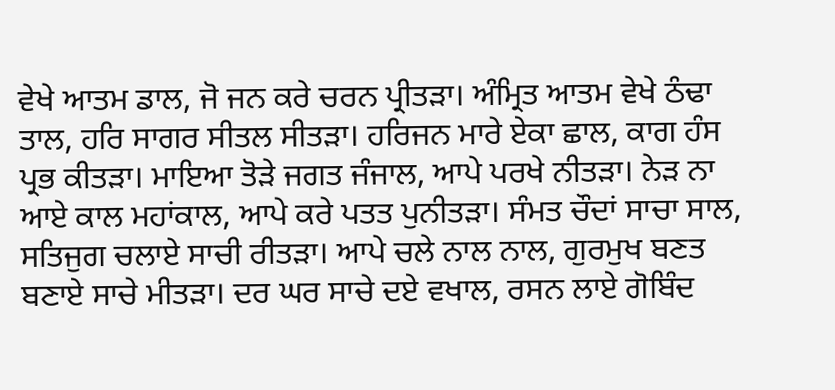ਵੇਖੇ ਆਤਮ ਡਾਲ, ਜੋ ਜਨ ਕਰੇ ਚਰਨ ਪ੍ਰੀਤੜਾ। ਅੰਮ੍ਰਿਤ ਆਤਮ ਵੇਖੇ ਠੰਢਾ ਤਾਲ, ਹਰਿ ਸਾਗਰ ਸੀਤਲ ਸੀਤੜਾ। ਹਰਿਜਨ ਮਾਰੇ ਏਕਾ ਛਾਲ, ਕਾਗ ਹੰਸ ਪ੍ਰਭ ਕੀਤੜਾ। ਮਾਇਆ ਤੋੜੇ ਜਗਤ ਜੰਜਾਲ, ਆਪੇ ਪਰਖੇ ਨੀਤੜਾ। ਨੇੜ ਨਾ ਆਏ ਕਾਲ ਮਹਾਂਕਾਲ, ਆਪੇ ਕਰੇ ਪਤਤ ਪੁਨੀਤੜਾ। ਸੰਮਤ ਚੌਦਾਂ ਸਾਚਾ ਸਾਲ, ਸਤਿਜੁਗ ਚਲਾਏ ਸਾਚੀ ਰੀਤੜਾ। ਆਪੇ ਚਲੇ ਨਾਲ ਨਾਲ, ਗੁਰਮੁਖ ਬਣਤ ਬਣਾਏ ਸਾਚੇ ਮੀਤੜਾ। ਦਰ ਘਰ ਸਾਚੇ ਦਏ ਵਖਾਲ, ਰਸਨ ਲਾਏ ਗੋਬਿੰਦ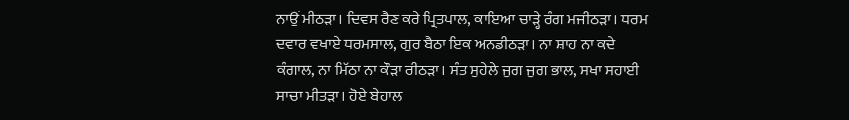ਨਾਉਂ ਮੀਠੜਾ। ਦਿਵਸ ਰੈਣ ਕਰੇ ਪ੍ਰਿਤਪਾਲ, ਕਾਇਆ ਚਾੜ੍ਹੇ ਰੰਗ ਮਜੀਠੜਾ। ਧਰਮ ਦਵਾਰ ਵਖਾਏ ਧਰਮਸਾਲ, ਗੁਰ ਬੈਠਾ ਇਕ ਅਨਡੀਠੜਾ। ਨਾ ਸ਼ਾਹ ਨਾ ਕਦੇ ਕੰਗਾਲ, ਨਾ ਮਿੱਠਾ ਨਾ ਕੌੜਾ ਰੀਠੜਾ। ਸੰਤ ਸੁਹੇਲੇ ਜੁਗ ਜੁਗ ਭਾਲ, ਸਖਾ ਸਹਾਈ ਸਾਚਾ ਮੀਤੜਾ। ਹੋਏ ਬੇਹਾਲ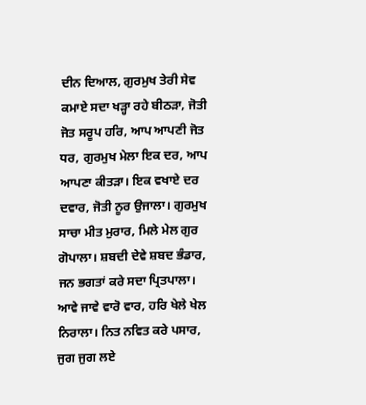ਦੀਨ ਦਿਆਲ, ਗੁਰਮੁਖ ਤੇਰੀ ਸੇਵ ਕਮਾਏ ਸਦਾ ਖੜ੍ਹਾ ਰਹੇ ਬੀਠੜਾ, ਜੋਤੀ ਜੋਤ ਸਰੂਪ ਹਰਿ, ਆਪ ਆਪਣੀ ਜੋਤ ਧਰ, ਗੁਰਮੁਖ ਮੇਲਾ ਇਕ ਦਰ, ਆਪ ਆਪਣਾ ਕੀਤੜਾ। ਇਕ ਵਖਾਏ ਦਰ ਦਵਾਰ, ਜੋਤੀ ਨੂਰ ਉਜਾਲਾ। ਗੁਰਮੁਖ ਸਾਚਾ ਮੀਤ ਮੁਰਾਰ, ਮਿਲੇ ਮੇਲ ਗੁਰ ਗੋਪਾਲਾ। ਸ਼ਬਦੀ ਦੇਵੇ ਸ਼ਬਦ ਭੰਡਾਰ, ਜਨ ਭਗਤਾਂ ਕਰੇ ਸਦਾ ਪ੍ਰਿਤਪਾਲਾ। ਆਵੇ ਜਾਵੇ ਵਾਰੋ ਵਾਰ, ਹਰਿ ਖੇਲੇ ਖੇਲ ਨਿਰਾਲਾ। ਨਿਤ ਨਵਿਤ ਕਰੇ ਪਸਾਰ, ਜੁਗ ਜੁਗ ਲਏ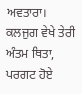ਅਵਤਾਰਾ। ਕਲਜੁਗ ਵੇਖੇ ਤੇਰੀ ਅੰਤਮ ਥਿਤਾ, ਪਰਗਟ ਹੋਏ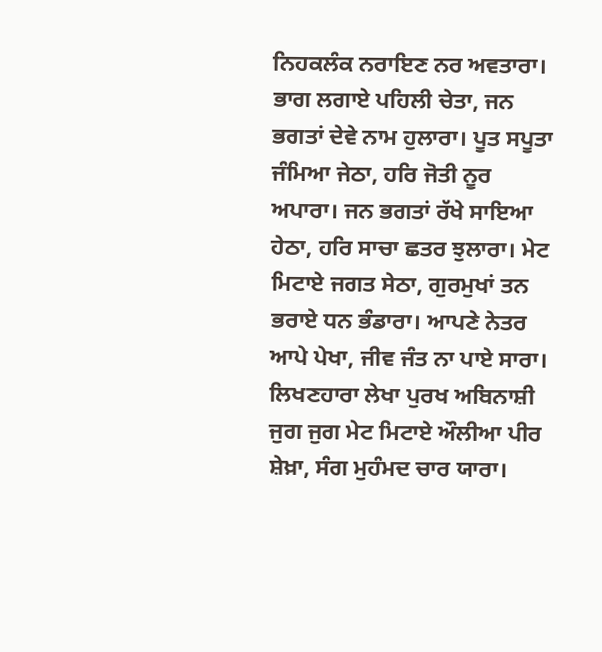ਨਿਹਕਲੰਕ ਨਰਾਇਣ ਨਰ ਅਵਤਾਰਾ। ਭਾਗ ਲਗਾਏ ਪਹਿਲੀ ਚੇਤਾ, ਜਨ ਭਗਤਾਂ ਦੇਵੇ ਨਾਮ ਹੁਲਾਰਾ। ਪੂਤ ਸਪੂਤਾ ਜੰਮਿਆ ਜੇਠਾ, ਹਰਿ ਜੋਤੀ ਨੂਰ ਅਪਾਰਾ। ਜਨ ਭਗਤਾਂ ਰੱਖੇ ਸਾਇਆ ਹੇਠਾ, ਹਰਿ ਸਾਚਾ ਛਤਰ ਝੁਲਾਰਾ। ਮੇਟ ਮਿਟਾਏ ਜਗਤ ਸੇਠਾ, ਗੁਰਮੁਖਾਂ ਤਨ ਭਰਾਏ ਧਨ ਭੰਡਾਰਾ। ਆਪਣੇ ਨੇਤਰ ਆਪੇ ਪੇਖਾ, ਜੀਵ ਜੰਤ ਨਾ ਪਾਏ ਸਾਰਾ। ਲਿਖਣਹਾਰਾ ਲੇਖਾ ਪੁਰਖ ਅਬਿਨਾਸ਼ੀ ਜੁਗ ਜੁਗ ਮੇਟ ਮਿਟਾਏ ਔਲੀਆ ਪੀਰ ਸ਼ੇਖ਼ਾ, ਸੰਗ ਮੁਹੰਮਦ ਚਾਰ ਯਾਰਾ।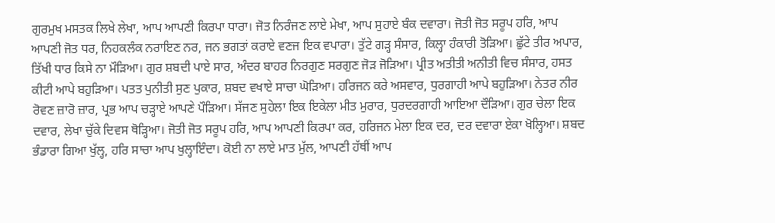ਗੁਰਮੁਖ ਮਸਤਕ ਲਿਖੇ ਲੇਖਾ, ਆਪ ਆਪਣੀ ਕਿਰਪਾ ਧਾਰਾ। ਜੋਤ ਨਿਰੰਜਣ ਲਾਏ ਮੇਖਾ, ਆਪ ਸੁਹਾਏ ਬੰਕ ਦਵਾਰਾ। ਜੋਤੀ ਜੋਤ ਸਰੂਪ ਹਰਿ, ਆਪ ਆਪਣੀ ਜੋਤ ਧਰ, ਨਿਹਕਲੰਕ ਨਰਾਇਣ ਨਰ, ਜਨ ਭਗਤਾਂ ਕਰਾਏ ਵਣਜ ਇਕ ਵਪਾਰਾ। ਤੁੱਟੇ ਗੜ੍ਹ ਸੰਸਾਰ, ਕਿਲ੍ਹਾ ਹੰਕਾਰੀ ਤੋੜਿਆ। ਛੁੱਟੇ ਤੀਰ ਅਪਾਰ, ਤਿੱਖੀ ਧਾਰ ਕਿਸੇ ਨਾ ਮੌੜਿਆ। ਗੁਰ ਸ਼ਬਦੀ ਪਾਏ ਸਾਰ, ਅੰਦਰ ਬਾਹਰ ਨਿਰਗੁਣ ਸਰਗੁਣ ਜੋੜ ਜੋੜਿਆ। ਪ੍ਰੀਤ ਅਤੀਤੀ ਅਨੀਤੀ ਵਿਚ ਸੰਸਾਰ, ਹਸਤ ਕੀਟੀ ਆਪੇ ਬਹੁੜਿਆ। ਪਤਤ ਪੁਨੀਤੀ ਸੁਣ ਪੁਕਾਰ, ਸ਼ਬਦ ਵਖਾਏ ਸਾਚਾ ਘੋੜਿਆ। ਹਰਿਜਨ ਕਰੇ ਅਸਵਾਰ, ਧੁਰਗਾਹੀ ਆਪੇ ਬਹੁੜਿਆ। ਨੇਤਰ ਨੀਰ ਰੋਵਣ ਜ਼ਾਰੋ ਜ਼ਾਰ, ਪ੍ਰਭ ਆਪ ਚੜ੍ਹਾਏ ਆਪਣੇ ਪੌੜਿਆ। ਸੱਜਣ ਸੁਹੇਲਾ ਇਕ ਇਕੇਲਾ ਮੀਤ ਮੁਰਾਰ, ਧੁਰਦਰਗਾਹੀ ਆਇਆ ਦੌੜਿਆ। ਗੁਰ ਚੇਲਾ ਇਕ ਦਵਾਰ, ਲੇਖਾ ਚੁੱਕੇ ਦਿਵਸ ਥੋੜ੍ਹਿਆ। ਜੋਤੀ ਜੋਤ ਸਰੂਪ ਹਰਿ, ਆਪ ਆਪਣੀ ਕਿਰਪਾ ਕਰ, ਹਰਿਜਨ ਮੇਲਾ ਇਕ ਦਰ, ਦਰ ਦਵਾਰਾ ਏਕਾ ਖੋਲ੍ਹਿਆ। ਸ਼ਬਦ ਭੰਡਾਰਾ ਗਿਆ ਖੁੱਲ੍ਹ, ਹਰਿ ਸਾਚਾ ਆਪ ਖੁਲ੍ਹਾਇੰਦਾ। ਕੋਈ ਨਾ ਲਾਏ ਮਾਤ ਮੁੱਲ, ਆਪਣੀ ਹੱਥੀਂ ਆਪ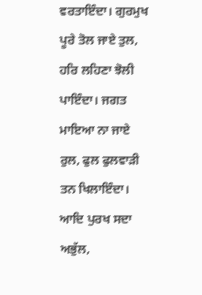ਵਰਤਾਇੰਦਾ। ਗੁਰਮੁਖ ਪੂਰੇ ਤੋਲ ਜਾਏ ਤੁਲ, ਹਰਿ ਲਹਿਣਾ ਝੋਲੀ ਪਾਇੰਦਾ। ਜਗਤ ਮਾਇਆ ਨਾ ਜਾਏ ਰੁਲ, ਫੁਲ ਫੁਲਵਾੜੀ ਤਨ ਖਿਲਾਇੰਦਾ। ਆਦਿ ਪੁਰਖ ਸਦਾ ਅਭੁੱਲ,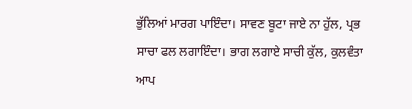ਭੁੱਲਿਆਂ ਮਾਰਗ ਪਾਇੰਦਾ। ਸਾਵਣ ਬੂਟਾ ਜਾਏ ਨਾ ਹੁੱਲ, ਪ੍ਰਭ ਸਾਚਾ ਫਲ ਲਗਾਇੰਦਾ। ਭਾਗ ਲਗਾਏ ਸਾਚੀ ਕੁੱਲ, ਕੁਲਵੰਤਾ ਆਪ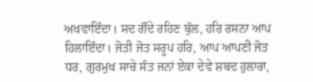ਅਖਵਾਇੰਦਾ। ਸਦ ਗੌਂਦੇ ਰਹਿਣ ਬੁੱਲ, ਹਰਿ ਰਸਨਾ ਆਪ ਹਿਲਾਇੰਦਾ। ਜੋਤੀ ਜੋਤ ਸਰੂਪ ਹਰਿ, ਆਪ ਆਪਣੀ ਜੋਤ ਧਰ, ਗੁਰਮੁਖ ਸਾਚੇ ਸੰਤ ਜਨਾਂ ਏਕਾ ਦੇਵੇ ਸ਼ਬਦ ਹੁਲਾਰਾ,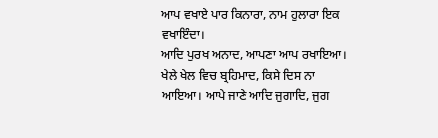ਆਪ ਵਖਾਏ ਪਾਰ ਕਿਨਾਰਾ, ਨਾਮ ਹੁਲਾਰਾ ਇਕ ਵਖਾਇੰਦਾ।
ਆਦਿ ਪੁਰਖ ਅਨਾਦ, ਆਪਣਾ ਆਪ ਰਖਾਇਆ। ਖੇਲੇ ਖੇਲ ਵਿਚ ਬ੍ਰਹਿਮਾਦ, ਕਿਸੇ ਦਿਸ ਨਾ ਆਇਆ। ਆਪੇ ਜਾਣੇ ਆਦਿ ਜੁਗਾਦਿ, ਜੁਗ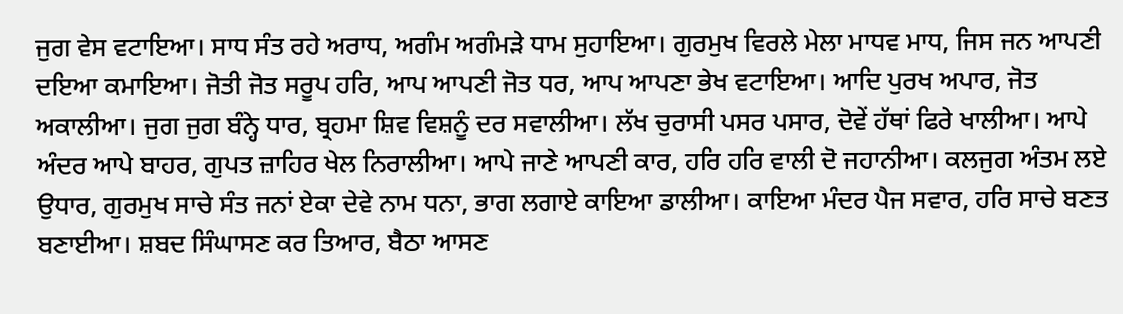ਜੁਗ ਵੇਸ ਵਟਾਇਆ। ਸਾਧ ਸੰਤ ਰਹੇ ਅਰਾਧ, ਅਗੰਮ ਅਗੰਮੜੇ ਧਾਮ ਸੁਹਾਇਆ। ਗੁਰਮੁਖ ਵਿਰਲੇ ਮੇਲਾ ਮਾਧਵ ਮਾਧ, ਜਿਸ ਜਨ ਆਪਣੀ ਦਇਆ ਕਮਾਇਆ। ਜੋਤੀ ਜੋਤ ਸਰੂਪ ਹਰਿ, ਆਪ ਆਪਣੀ ਜੋਤ ਧਰ, ਆਪ ਆਪਣਾ ਭੇਖ ਵਟਾਇਆ। ਆਦਿ ਪੁਰਖ ਅਪਾਰ, ਜੋਤ ਅਕਾਲੀਆ। ਜੁਗ ਜੁਗ ਬੰਨ੍ਹੇ ਧਾਰ, ਬ੍ਰਹਮਾ ਸ਼ਿਵ ਵਿਸ਼ਨੂੰ ਦਰ ਸਵਾਲੀਆ। ਲੱਖ ਚੁਰਾਸੀ ਪਸਰ ਪਸਾਰ, ਦੋਵੇਂ ਹੱਥਾਂ ਫਿਰੇ ਖਾਲੀਆ। ਆਪੇ ਅੰਦਰ ਆਪੇ ਬਾਹਰ, ਗੁਪਤ ਜ਼ਾਹਿਰ ਖੇਲ ਨਿਰਾਲੀਆ। ਆਪੇ ਜਾਣੇ ਆਪਣੀ ਕਾਰ, ਹਰਿ ਹਰਿ ਵਾਲੀ ਦੋ ਜਹਾਨੀਆ। ਕਲਜੁਗ ਅੰਤਮ ਲਏ ਉਧਾਰ, ਗੁਰਮੁਖ ਸਾਚੇ ਸੰਤ ਜਨਾਂ ਏਕਾ ਦੇਵੇ ਨਾਮ ਧਨਾ, ਭਾਗ ਲਗਾਏ ਕਾਇਆ ਡਾਲੀਆ। ਕਾਇਆ ਮੰਦਰ ਪੈਜ ਸਵਾਰ, ਹਰਿ ਸਾਚੇ ਬਣਤ ਬਣਾਈਆ। ਸ਼ਬਦ ਸਿੰਘਾਸਣ ਕਰ ਤਿਆਰ, ਬੈਠਾ ਆਸਣ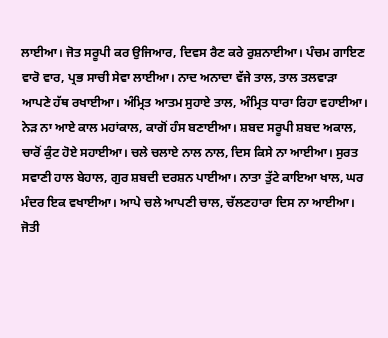ਲਾਈਆ। ਜੋਤ ਸਰੂਪੀ ਕਰ ਉਜਿਆਰ, ਦਿਵਸ ਰੈਣ ਕਰੇ ਰੁਸ਼ਨਾਈਆ। ਪੰਚਮ ਗਾਇਣ ਵਾਰੋ ਵਾਰ, ਪ੍ਰਭ ਸਾਚੀ ਸੇਵਾ ਲਾਈਆ। ਨਾਦ ਅਨਾਦਾ ਵੱਜੇ ਤਾਲ, ਤਾਲ ਤਲਵਾੜਾ ਆਪਣੇ ਹੱਥ ਰਖਾਈਆ। ਅੰਮ੍ਰਿਤ ਆਤਮ ਸੁਹਾਏ ਤਾਲ, ਅੰਮ੍ਰਿਤ ਧਾਰਾ ਰਿਹਾ ਵਹਾਈਆ। ਨੇੜ ਨਾ ਆਏ ਕਾਲ ਮਹਾਂਕਾਲ, ਕਾਗੋਂ ਹੰਸ ਬਣਾਈਆ। ਸ਼ਬਦ ਸਰੂਪੀ ਸ਼ਬਦ ਅਕਾਲ, ਚਾਰੋਂ ਕੁੰਟ ਹੋਏ ਸਹਾਈਆ। ਚਲੇ ਚਲਾਏ ਨਾਲ ਨਾਲ, ਦਿਸ ਕਿਸੇ ਨਾ ਆਈਆ। ਸੁਰਤ ਸਵਾਣੀ ਹਾਲ ਬੇਹਾਲ, ਗੁਰ ਸ਼ਬਦੀ ਦਰਸ਼ਨ ਪਾਈਆ। ਨਾਤਾ ਤੁੱਟੇ ਕਾਇਆ ਖਾਲ, ਘਰ ਮੰਦਰ ਇਕ ਵਖਾਈਆ। ਆਪੇ ਚਲੇ ਆਪਣੀ ਚਾਲ, ਚੱਲਣਹਾਰਾ ਦਿਸ ਨਾ ਆਈਆ। ਜੋਤੀ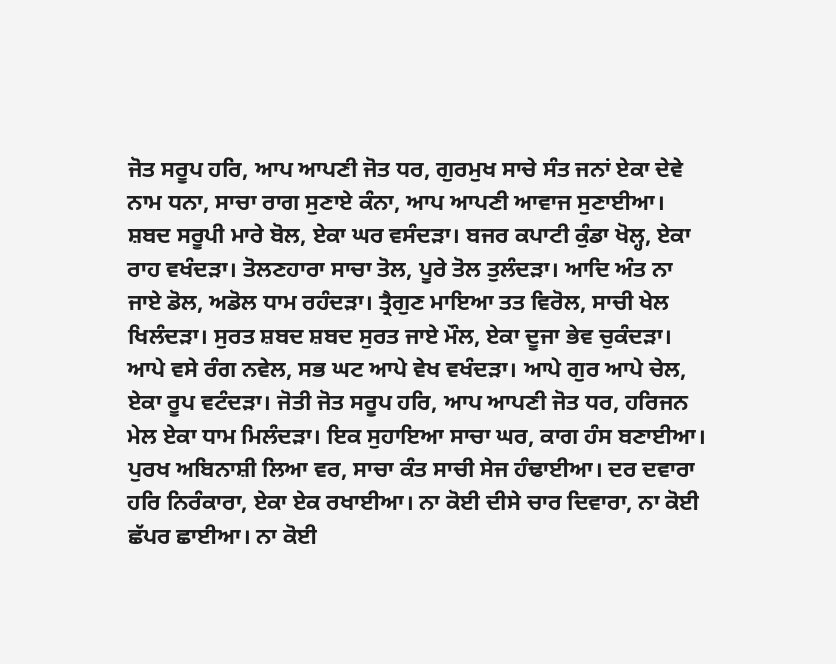ਜੋਤ ਸਰੂਪ ਹਰਿ, ਆਪ ਆਪਣੀ ਜੋਤ ਧਰ, ਗੁਰਮੁਖ ਸਾਚੇ ਸੰਤ ਜਨਾਂ ਏਕਾ ਦੇਵੇ ਨਾਮ ਧਨਾ, ਸਾਚਾ ਰਾਗ ਸੁਣਾਏ ਕੰਨਾ, ਆਪ ਆਪਣੀ ਆਵਾਜ ਸੁਣਾਈਆ। ਸ਼ਬਦ ਸਰੂਪੀ ਮਾਰੇ ਬੋਲ, ਏਕਾ ਘਰ ਵਸੰਦੜਾ। ਬਜਰ ਕਪਾਟੀ ਕੁੰਡਾ ਖੋਲ੍ਹ, ਏਕਾ ਰਾਹ ਵਖੰਦੜਾ। ਤੋਲਣਹਾਰਾ ਸਾਚਾ ਤੋਲ, ਪੂਰੇ ਤੋਲ ਤੁਲੰਦੜਾ। ਆਦਿ ਅੰਤ ਨਾ ਜਾਏ ਡੋਲ, ਅਡੋਲ ਧਾਮ ਰਹੰਦੜਾ। ਤ੍ਰੈਗੁਣ ਮਾਇਆ ਤਤ ਵਿਰੋਲ, ਸਾਚੀ ਖੇਲ ਖਿਲੰਦੜਾ। ਸੁਰਤ ਸ਼ਬਦ ਸ਼ਬਦ ਸੁਰਤ ਜਾਏ ਮੌਲ, ਏਕਾ ਦੂਜਾ ਭੇਵ ਚੁਕੰਦੜਾ। ਆਪੇ ਵਸੇ ਰੰਗ ਨਵੇਲ, ਸਭ ਘਟ ਆਪੇ ਵੇਖ ਵਖੰਦੜਾ। ਆਪੇ ਗੁਰ ਆਪੇ ਚੇਲ, ਏਕਾ ਰੂਪ ਵਟੰਦੜਾ। ਜੋਤੀ ਜੋਤ ਸਰੂਪ ਹਰਿ, ਆਪ ਆਪਣੀ ਜੋਤ ਧਰ, ਹਰਿਜਨ ਮੇਲ ਏਕਾ ਧਾਮ ਮਿਲੰਦੜਾ। ਇਕ ਸੁਹਾਇਆ ਸਾਚਾ ਘਰ, ਕਾਗ ਹੰਸ ਬਣਾਈਆ। ਪੁਰਖ ਅਬਿਨਾਸ਼ੀ ਲਿਆ ਵਰ, ਸਾਚਾ ਕੰਤ ਸਾਚੀ ਸੇਜ ਹੰਢਾਈਆ। ਦਰ ਦਵਾਰਾ ਹਰਿ ਨਿਰੰਕਾਰਾ, ਏਕਾ ਏਕ ਰਖਾਈਆ। ਨਾ ਕੋਈ ਦੀਸੇ ਚਾਰ ਦਿਵਾਰਾ, ਨਾ ਕੋਈ ਛੱਪਰ ਛਾਈਆ। ਨਾ ਕੋਈ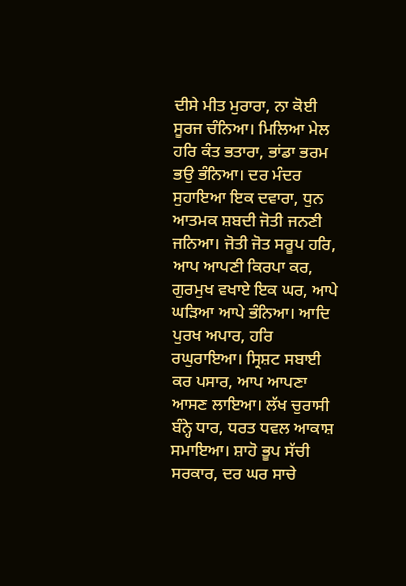ਦੀਸੇ ਮੀਤ ਮੁਰਾਰਾ, ਨਾ ਕੋਈ ਸੂਰਜ ਚੰਨਿਆ। ਮਿਲਿਆ ਮੇਲ ਹਰਿ ਕੰਤ ਭਤਾਰਾ, ਭਾਂਡਾ ਭਰਮ ਭਉ ਭੰਨਿਆ। ਦਰ ਮੰਦਰ ਸੁਹਾਇਆ ਇਕ ਦਵਾਰਾ, ਧੁਨ ਆਤਮਕ ਸ਼ਬਦੀ ਜੋਤੀ ਜਨਣੀ ਜਨਿਆ। ਜੋਤੀ ਜੋਤ ਸਰੂਪ ਹਰਿ, ਆਪ ਆਪਣੀ ਕਿਰਪਾ ਕਰ, ਗੁਰਮੁਖ ਵਖਾਏ ਇਕ ਘਰ, ਆਪੇ ਘੜਿਆ ਆਪੇ ਭੰਨਿਆ। ਆਦਿ ਪੁਰਖ ਅਪਾਰ, ਹਰਿ ਰਘੁਰਾਇਆ। ਸ੍ਰਿਸ਼ਟ ਸਬਾਈ ਕਰ ਪਸਾਰ, ਆਪ ਆਪਣਾ ਆਸਣ ਲਾਇਆ। ਲੱਖ ਚੁਰਾਸੀ ਬੰਨ੍ਹੇ ਧਾਰ, ਧਰਤ ਧਵਲ ਆਕਾਸ਼ ਸਮਾਇਆ। ਸ਼ਾਹੋ ਭੂਪ ਸੱਚੀ ਸਰਕਾਰ, ਦਰ ਘਰ ਸਾਚੇ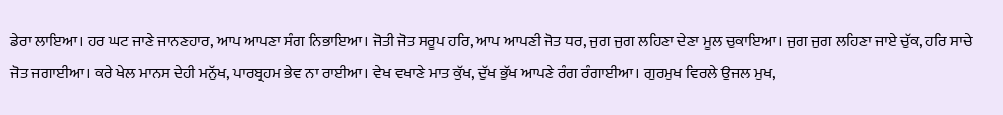ਡੇਰਾ ਲਾਇਆ। ਹਰ ਘਟ ਜਾਣੇ ਜਾਨਣਹਾਰ, ਆਪ ਆਪਣਾ ਸੰਗ ਨਿਭਾਇਆ। ਜੋਤੀ ਜੋਤ ਸਰੂਪ ਹਰਿ, ਆਪ ਆਪਣੀ ਜੋਤ ਧਰ, ਜੁਗ ਜੁਗ ਲਹਿਣਾ ਦੇਣਾ ਮੂਲ ਚੁਕਾਇਆ। ਜੁਗ ਜੁਗ ਲਹਿਣਾ ਜਾਏ ਚੁੱਕ, ਹਰਿ ਸਾਚੇ ਜੋਤ ਜਗਾਈਆ। ਕਰੇ ਖੇਲ ਮਾਨਸ ਦੇਹੀ ਮਨੁੱਖ, ਪਾਰਬ੍ਰਹਮ ਭੇਵ ਨਾ ਰਾਈਆ। ਵੇਖ ਵਖਾਣੇ ਮਾਤ ਕੁੱਖ, ਦੁੱਖ ਭੁੱਖ ਆਪਣੇ ਰੰਗ ਰੰਗਾਈਆ। ਗੁਰਮੁਖ ਵਿਰਲੇ ਉਜਲ ਮੁਖ,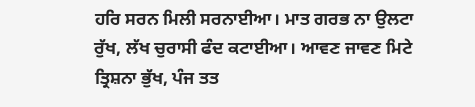ਹਰਿ ਸਰਨ ਮਿਲੀ ਸਰਨਾਈਆ। ਮਾਤ ਗਰਭ ਨਾ ਉਲਟਾ ਰੁੱਖ, ਲੱਖ ਚੁਰਾਸੀ ਫੰਦ ਕਟਾਈਆ। ਆਵਣ ਜਾਵਣ ਮਿਟੇ ਤ੍ਰਿਸ਼ਨਾ ਭੁੱਖ, ਪੰਜ ਤਤ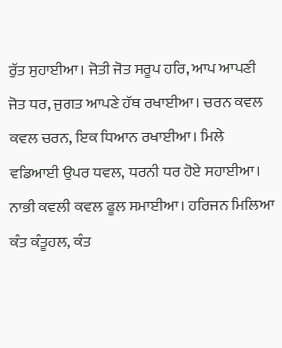ਰੁੱਤ ਸੁਹਾਈਆ। ਜੋਤੀ ਜੋਤ ਸਰੂਪ ਹਰਿ, ਆਪ ਆਪਣੀ ਜੋਤ ਧਰ, ਜੁਗਤ ਆਪਣੇ ਹੱਥ ਰਖਾਈਆ। ਚਰਨ ਕਵਲ ਕਵਲ ਚਰਨ, ਇਕ ਧਿਆਨ ਰਖਾਈਆ। ਮਿਲੇ ਵਡਿਆਈ ਉਪਰ ਧਵਲ, ਧਰਨੀ ਧਰ ਹੋਏ ਸਹਾਈਆ। ਨਾਭੀ ਕਵਲੀ ਕਵਲ ਫੂਲ ਸਮਾਈਆ। ਹਰਿਜਨ ਮਿਲਿਆ ਕੰਤ ਕੰਤੂਹਲ, ਕੰਤ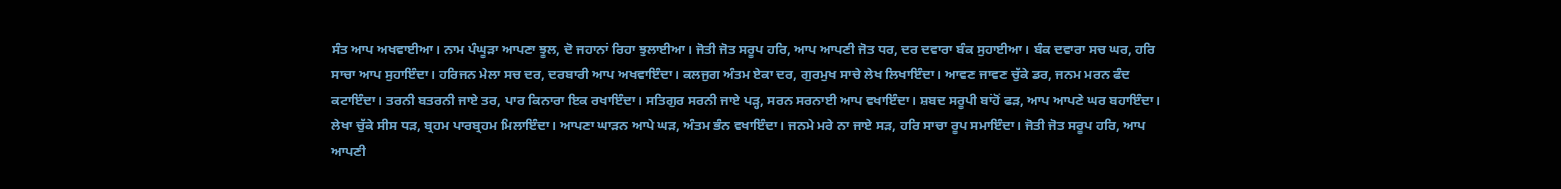ਸੰਤ ਆਪ ਅਖਵਾਈਆ। ਨਾਮ ਪੰਘੂੜਾ ਆਪਣਾ ਝੂਲ, ਦੋ ਜਹਾਨਾਂ ਰਿਹਾ ਝੁਲਾਈਆ। ਜੋਤੀ ਜੋਤ ਸਰੂਪ ਹਰਿ, ਆਪ ਆਪਣੀ ਜੋਤ ਧਰ, ਦਰ ਦਵਾਰਾ ਬੰਕ ਸੁਹਾਈਆ। ਬੰਕ ਦਵਾਰਾ ਸਚ ਘਰ, ਹਰਿ ਸਾਚਾ ਆਪ ਸੁਹਾਇੰਦਾ। ਹਰਿਜਨ ਮੇਲਾ ਸਚ ਦਰ, ਦਰਬਾਰੀ ਆਪ ਅਖਵਾਇੰਦਾ। ਕਲਜੁਗ ਅੰਤਮ ਏਕਾ ਦਰ, ਗੁਰਮੁਖ ਸਾਚੇ ਲੇਖ ਲਿਖਾਇੰਦਾ। ਆਵਣ ਜਾਵਣ ਚੁੱਕੇ ਡਰ, ਜਨਮ ਮਰਨ ਫੰਦ ਕਟਾਇੰਦਾ। ਤਰਨੀ ਬਤਰਨੀ ਜਾਏ ਤਰ, ਪਾਰ ਕਿਨਾਰਾ ਇਕ ਰਖਾਇੰਦਾ। ਸਤਿਗੁਰ ਸਰਨੀ ਜਾਏ ਪੜ੍ਹ, ਸਰਨ ਸਰਨਾਈ ਆਪ ਵਖਾਇੰਦਾ। ਸ਼ਬਦ ਸਰੂਪੀ ਬਾਂਹੋਂ ਫੜ, ਆਪ ਆਪਣੇ ਘਰ ਬਹਾਇੰਦਾ। ਲੇਖਾ ਚੁੱਕੇ ਸੀਸ ਧੜ, ਬ੍ਰਹਮ ਪਾਰਬ੍ਰਹਮ ਮਿਲਾਇੰਦਾ। ਆਪਣਾ ਘਾੜਨ ਆਪੇ ਘੜ, ਅੰਤਮ ਭੰਨ ਵਖਾਇੰਦਾ। ਜਨਮੇ ਮਰੇ ਨਾ ਜਾਏ ਸੜ, ਹਰਿ ਸਾਚਾ ਰੂਪ ਸਮਾਇੰਦਾ। ਜੋਤੀ ਜੋਤ ਸਰੂਪ ਹਰਿ, ਆਪ ਆਪਣੀ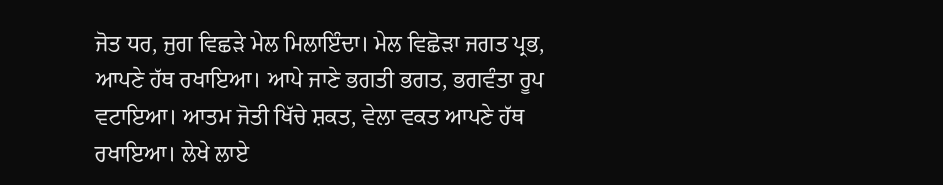ਜੋਤ ਧਰ, ਜੁਗ ਵਿਛੜੇ ਮੇਲ ਮਿਲਾਇੰਦਾ। ਮੇਲ ਵਿਛੋੜਾ ਜਗਤ ਪ੍ਰਭ, ਆਪਣੇ ਹੱਥ ਰਖਾਇਆ। ਆਪੇ ਜਾਣੇ ਭਗਤੀ ਭਗਤ, ਭਗਵੰਤਾ ਰੂਪ ਵਟਾਇਆ। ਆਤਮ ਜੋਤੀ ਖਿੱਚੇ ਸ਼ਕਤ, ਵੇਲਾ ਵਕਤ ਆਪਣੇ ਹੱਥ ਰਖਾਇਆ। ਲੇਖੇ ਲਾਏ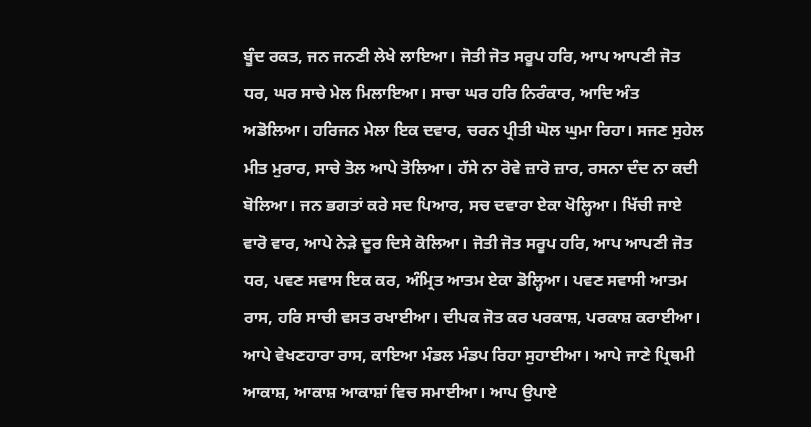ਬੂੰਦ ਰਕਤ, ਜਨ ਜਨਣੀ ਲੇਖੇ ਲਾਇਆ। ਜੋਤੀ ਜੋਤ ਸਰੂਪ ਹਰਿ, ਆਪ ਆਪਣੀ ਜੋਤ ਧਰ, ਘਰ ਸਾਚੇ ਮੇਲ ਮਿਲਾਇਆ। ਸਾਚਾ ਘਰ ਹਰਿ ਨਿਰੰਕਾਰ, ਆਦਿ ਅੰਤ ਅਡੋਲਿਆ। ਹਰਿਜਨ ਮੇਲਾ ਇਕ ਦਵਾਰ, ਚਰਨ ਪ੍ਰੀਤੀ ਘੋਲ ਘੁਮਾ ਰਿਹਾ। ਸਜਣ ਸੁਹੇਲ ਮੀਤ ਮੁਰਾਰ, ਸਾਚੇ ਤੋਲ ਆਪੇ ਤੋਲਿਆ। ਹੱਸੇ ਨਾ ਰੋਵੇ ਜ਼ਾਰੋ ਜ਼ਾਰ, ਰਸਨਾ ਦੰਦ ਨਾ ਕਦੀ ਬੋਲਿਆ। ਜਨ ਭਗਤਾਂ ਕਰੇ ਸਦ ਪਿਆਰ, ਸਚ ਦਵਾਰਾ ਏਕਾ ਖੋਲ੍ਹਿਆ। ਖਿੱਚੀ ਜਾਏ ਵਾਰੋ ਵਾਰ, ਆਪੇ ਨੇੜੇ ਦੂਰ ਦਿਸੇ ਕੋਲਿਆ। ਜੋਤੀ ਜੋਤ ਸਰੂਪ ਹਰਿ, ਆਪ ਆਪਣੀ ਜੋਤ ਧਰ, ਪਵਣ ਸਵਾਸ ਇਕ ਕਰ, ਅੰਮ੍ਰਿਤ ਆਤਮ ਏਕਾ ਡੋਲ੍ਹਿਆ। ਪਵਣ ਸਵਾਸੀ ਆਤਮ ਰਾਸ, ਹਰਿ ਸਾਚੀ ਵਸਤ ਰਖਾਈਆ। ਦੀਪਕ ਜੋਤ ਕਰ ਪਰਕਾਸ਼, ਪਰਕਾਸ਼ ਕਰਾਈਆ। ਆਪੇ ਵੇਖਣਹਾਰਾ ਰਾਸ, ਕਾਇਆ ਮੰਡਲ ਮੰਡਪ ਰਿਹਾ ਸੁਹਾਈਆ। ਆਪੇ ਜਾਣੇ ਪ੍ਰਿਥਮੀ ਆਕਾਸ਼, ਆਕਾਸ਼ ਆਕਾਸ਼ਾਂ ਵਿਚ ਸਮਾਈਆ। ਆਪ ਉਪਾਏ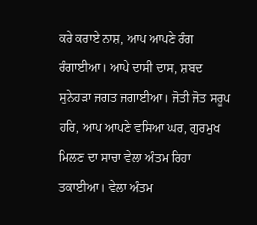ਕਰੇ ਕਰਾਏ ਨਾਸ਼, ਆਪ ਆਪਣੇ ਰੰਗ ਰੰਗਾਈਆ। ਆਪੇ ਦਾਸੀ ਦਾਸ, ਸ਼ਬਦ ਸੁਨੇਹੜਾ ਜਗਤ ਜਗਾਈਆ। ਜੋਤੀ ਜੋਤ ਸਰੂਪ ਹਰਿ, ਆਪ ਆਪਣੇ ਵਸਿਆ ਘਰ, ਗੁਰਮੁਖ ਮਿਲਣ ਦਾ ਸਾਚਾ ਵੇਲਾ ਅੰਤਮ ਰਿਹਾ ਤਕਾਈਆ। ਵੇਲਾ ਅੰਤਮ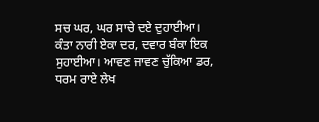ਸਚ ਘਰ, ਘਰ ਸਾਚੇ ਦਏ ਦੁਹਾਈਆ। ਕੰਤਾ ਨਾਰੀ ਏਕਾ ਦਰ, ਦਵਾਰ ਬੰਕਾ ਇਕ ਸੁਹਾਈਆ। ਆਵਣ ਜਾਵਣ ਚੁੱਕਿਆ ਡਰ, ਧਰਮ ਰਾਏ ਲੇਖ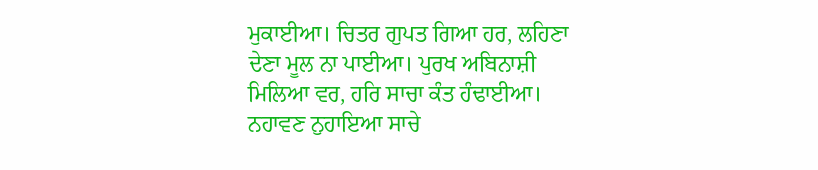ਮੁਕਾਈਆ। ਚਿਤਰ ਗੁਪਤ ਗਿਆ ਹਰ, ਲਹਿਣਾ ਦੇਣਾ ਮੂਲ ਨਾ ਪਾਈਆ। ਪੁਰਖ ਅਬਿਨਾਸ਼ੀ ਮਿਲਿਆ ਵਰ, ਹਰਿ ਸਾਚਾ ਕੰਤ ਹੰਢਾਈਆ। ਨਹਾਵਣ ਨੁਹਾਇਆ ਸਾਚੇ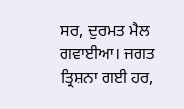ਸਰ, ਦੁਰਮਤ ਮੈਲ ਗਵਾਈਆ। ਜਗਤ ਤ੍ਰਿਸ਼ਨਾ ਗਈ ਹਰ,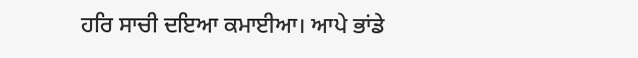ਹਰਿ ਸਾਚੀ ਦਇਆ ਕਮਾਈਆ। ਆਪੇ ਭਾਂਡੇ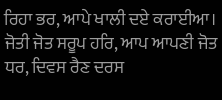ਰਿਹਾ ਭਰ, ਆਪੇ ਖਾਲੀ ਦਏ ਕਰਾਈਆ। ਜੋਤੀ ਜੋਤ ਸਰੂਪ ਹਰਿ, ਆਪ ਆਪਣੀ ਜੋਤ ਧਰ, ਦਿਵਸ ਰੈਣ ਦਰਸ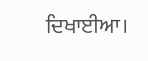ਦਿਖਾਈਆ।